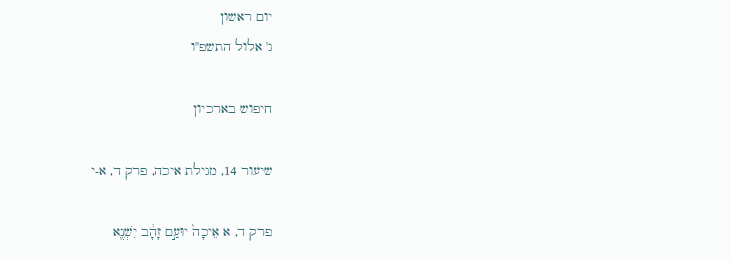יום ראשון
ג' אלול התשפ"ו

חיפוש בארכיון

שיעור 14, מגילת איכה, פרק ד, א-י

פרק ד, א אֵיכָה֙ יוּעַ֣ם זָהָ֔ב יִשְׁנֶ֖א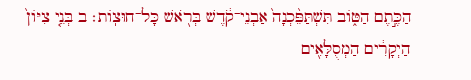הַכֶּ֣תֶם הַטּ֑וֹב תִּשְׁתַּפֵּ֨כְנָה֙ אַבְנֵי־קֹ֔דֶשׁ בְּרֹ֖אשׁ כָּל־חוּצֽוֹת׃ ב בְּנֵ֤י צִיּוֹן֙ הַיְקָרִ֔ים הַמְסֻלָּאִ֖ים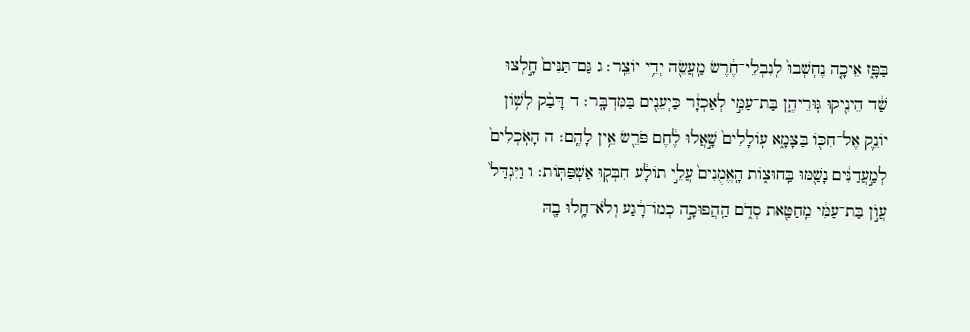בַּפָּ֑ז אֵיכָ֤ה נֶחְשְׁבוּ֙ לְנִבְלֵי־חֶ֔רֶשׂ מַֽעֲשֵׂ֖ה יְדֵ֥י יוֹצֵֽר׃ ג גַּם־תַּנִּים֙ חָ֣לְצוּ שַׁ֔ד הֵינִ֖יקוּ גּֽוּרֵיהֶ֑ן בַּת־עַמִּ֣י לְאַכְזָ֔ר כַּיְעֵנִ֖ים בַּמִּדְבָּֽר׃ ד דָּבַ֨ק לְשׁ֥וֹן יוֹנֵ֛ק אֶל־חִכּ֖וֹ בַּצָּמָ֑א עֽוֹלָלִים֙ שָׁ֣אֲלוּ לֶ֔חֶם פֹּרֵ֖שׂ אֵ֥ין לָהֶֽם׃ ה הָאֹֽכְלִים֙ לְמַ֣עֲדַנִּ֔ים נָשַׁ֖מּוּ בַּֽחוּצ֑וֹת הָֽאֱמֻנִים֙ עֲלֵ֣י תוֹלָ֔ע חִבְּק֖וּ אַשְׁפַּתּֽוֹת׃ ו וַיִּגְדַּל֙ עֲו֣͏ֹן בַּת־עַמִּ֔י מֵֽחַטַּ֖את סְדֹ֑ם הַֽהֲפוּכָ֣ה כְמוֹ־רָ֔גַע וְלֹא־חָ֥לוּ בָ֖הּ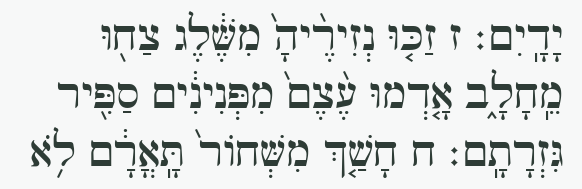יָדָֽיִם׃ ז זַכּ֤וּ נְזִירֶ֨יהָ֙ מִשֶּׁ֔לֶג צַח֖וּ מֵֽחָלָ֑ב אָ֤דְמוּ עֶ֨צֶם֙ מִפְּנִינִ֔ים סַפִּ֖יר גִּזְרָתָֽם׃ ח חָשַׁ֤ךְ מִשְּׁחוֹר֙ תָּֽאֳרָ֔ם לֹ֥א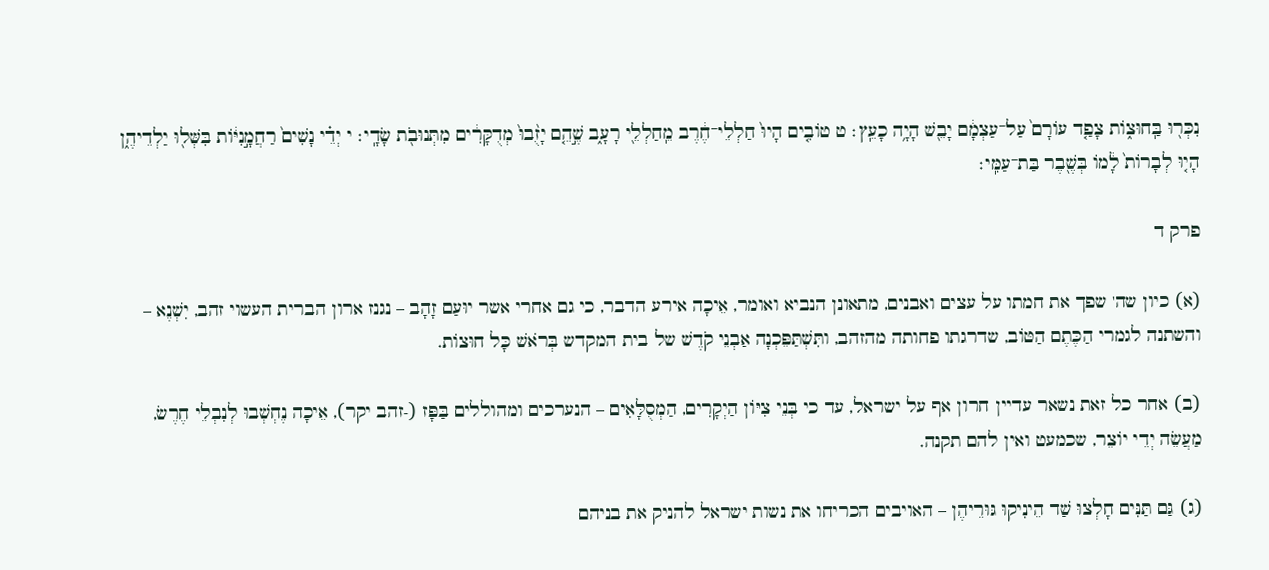נִכְּר֖וּ בַּֽחוּצ֑וֹת צָפַ֤ד עוֹרָם֙ עַל־עַצְמָ֔ם יָבֵ֖שׁ הָיָ֥ה כָעֵֽץ׃ ט טוֹבִ֤ים הָיוּ֙ חַלְלֵי־חֶ֔רֶב מֵֽחַלְלֵ֖י רָעָ֑ב שֶׁ֣הֵ֤ם יָזֻ֨בוּ֙ מְדֻקָּרִ֔ים מִתְּנוּבֹ֖ת שָׂדָֽי׃ י יְדֵ֗י נָשִׁים֙ רַחֲמָ֣נִיּ֔וֹת בִּשְּׁל֖וּ יַלְדֵיהֶ֑ן הָי֤וּ לְבָרוֹת֙ לָ֔מוֹ בְּשֶׁ֖בֶר בַּת־עַמִּֽי׃

פרק ד

(א) כיון שה' שפך את חמתו על עצים ואבנים, מתאונן הנביא ואומר, אֵיכָה אירע הדבר, כי גם אחרי אשר יוּעַם זָהָב – נגנז ארון הברית העשוי זהב, יִשְׁנֶא – והשתנה לגמרי הַכֶּתֶם הַטּוֹב, שדרגתו פחותה מהזהב, ותִּשְׁתַּפֵּכְנָה אַבְנֵי קֹדֶשׁ של בית המקדש בְּרֹאשׁ כָּל חוּצוֹת.

(ב) אחר כל זאת נשאר עדיין חרון אף על ישראל, עד כי בְּנֵי צִיּוֹן הַיְקָרִים, הַמְסֻלָּאִים – הנערכים ומהוללים בַּפָּז (-זהב יקר), אֵיכָה נֶחְשְׁבוּ לְנִבְלֵי חֶרֶשׂ, מַעֲשֵׂה יְדֵי יוֹצֵר, שכמעט ואין להם תקנה.

(ג) גַּם תַּנִּים חָלְצוּ שַׁד הֵינִיקוּ גּוּרֵיהֶן – האויבים הכריחו את נשות ישראל להניק את בניהם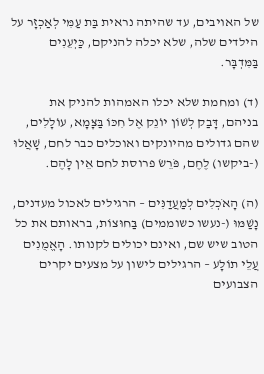של האויבים, עד שהיתה נראית בַּת עַמִּי לְאַכְזָר על הילדים שלה, שלא יכלה להניקם, כַּיְעֵנִים בַּמִּדְבָּר.

(ד) ומחמת שלא יכלו האמהות להניק את בניהם, דָּבַק לְשׁוֹן יוֹנֵק אֶל חִכּוֹ בַּצָּמָא, עוֹלָלִים, שהם גדולים מהיונקים ואוכלים כבר לחם, שָׁאֲלוּ (-ביקשו) לֶחֶם, פֹּרֵשׂ פרוסת לחם אֵין לָהֶם.

(ה) הָאֹכְלִים לְמַעֲדַנִּים – הרגילים לאכול מעדנים, נָשַׁמּוּ (-נעשו כשוממים) בַּחוּצוֹת, בראותם את כל הטוב שיש שם, ואינם יכולים לקנותו. הָאֱמֻנִים עֲלֵי תוֹלָע – הרגילים לישון על מצעים יקרים הצבועים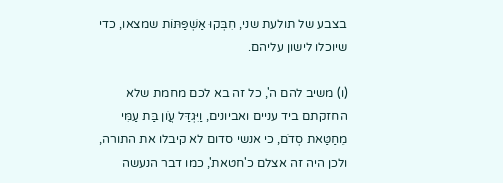בצבע של תולעת שני, חִבְּקוּ אַשְׁפַּתּוֹת שמצאו, כדי שיוכלו לישון עליהם.

(ו) משיב להם ה', כל זה בא לכם מחמת שלא החזקתם ביד עניים ואביונים, וַיִּגְדַּל עֲו‍ֹן בַּת עַמִּי מֵחַטַּאת סְדֹם, כי אנשי סדום לא קיבלו את התורה, ולכן היה זה אצלם כ'חטאת', כמו דבר הנעשה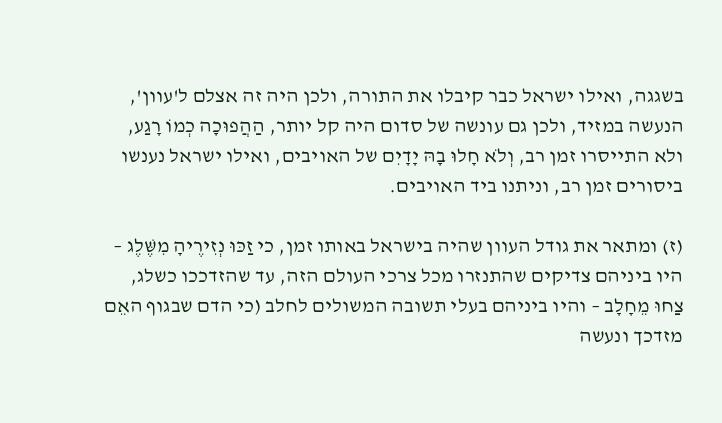בשגגה, ואילו ישראל כבר קיבלו את התורה, ולכן היה זה אצלם ל'עוון', הנעשה במזיד, ולכן גם עונשה של סדום היה קל יותר, הַהֲפוּכָה כְמוֹ רָגַע, ולא התייסרו זמן רב, וְלֹא חָלוּ בָהּ יָדָיִם של האויבים, ואילו ישראל נענשו ביסורים זמן רב, וניתנו ביד האויבים.

(ז) ומתאר את גודל העוון שהיה בישראל באותו זמן, כי זַכּוּ נְזִירֶיהָ מִשֶּׁלֶג – היו ביניהם צדיקים שהתנזרו מכל צרכי העולם הזה, עד שהזדככו כשלג, צַחוּ מֵחָלָב – והיו ביניהם בעלי תשובה המשולים לחלב (כי הדם שבגוף האֵם מזדכך ונעשה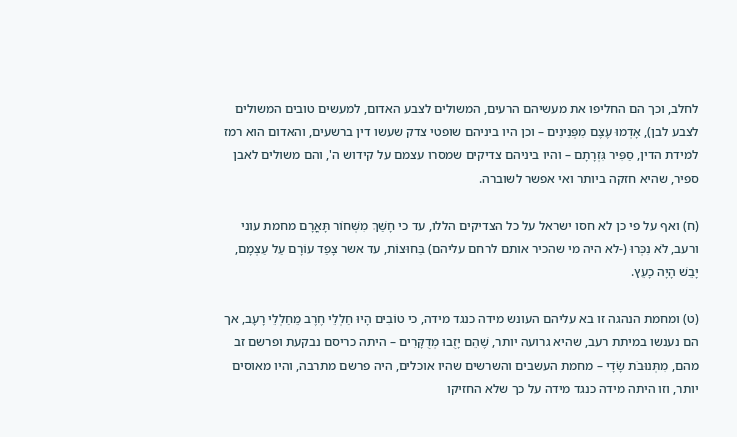לחלב, וכך הם החליפו את מעשיהם הרעים, המשולים לצבע האדום, למעשים טובים המשולים לצבע לבן), אָדְמוּ עֶצֶם מִפְּנִינִים – וכן היו ביניהם שופטי צדק שעשו דין ברשעים, והאדום הוא רמז למידת הדין, סַפִּיר גִּזְרָתָם – והיו ביניהם צדיקים שמסרו עצמם על קידוש ה', והם משולים לאבן ספיר, שהיא חזקה ביותר ואי אפשר לשוברה.

(ח) ואף על פי כן לא חסו ישראל על כל הצדיקים הללו, עד כי חָשַׁךְ מִשְּׁחוֹר תָּאֳרָם מחמת עוני ורעב, לֹא נִכְּרוּ (-לא היה מי שהכיר אותם לרחם עליהם) בַּחוּצוֹת, עד אשר צָפַד עוֹרָם עַל עַצְמָם, יָבֵשׁ הָיָה כָעֵץ.

(ט) ומחמת הנהגה זו בא עליהם העונש מידה כנגד מידה, כי טוֹבִים הָיוּ חַלְלֵי חֶרֶב מֵחַלְלֵי רָעָב, אך הם נענשו במיתת רעב, שהיא גרועה יותר, שֶׁהֵם יָזֻבוּ מְדֻקָּרִים – היתה כריסם נבקעת ופרשם זב מהם, מִתְּנוּבֹת שָׂדָי – מחמת העשבים והשרשים שהיו אוכלים, היה פרשם מתרבה, והיו מאוסים יותר, וזו היתה מידה כנגד מידה על כך שלא החזיקו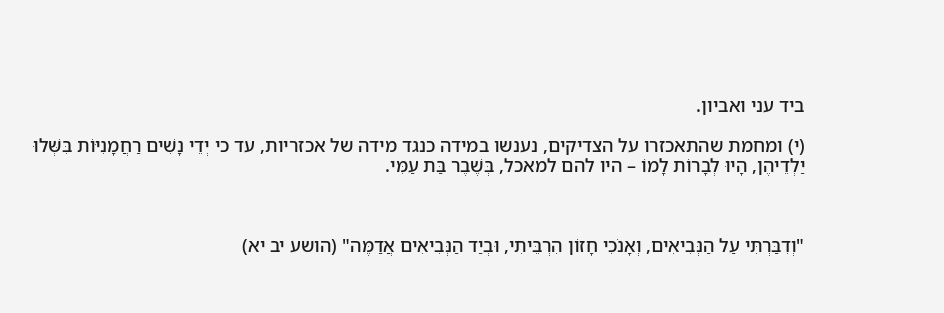ביד עני ואביון.

(י) ומחמת שהתאכזרו על הצדיקים, נענשו במידה כנגד מידה של אכזריות, עד כי יְדֵי נָשִׁים רַחֲמָנִיּוֹת בִּשְּׁלוּ יַלְדֵיהֶן, הָיוּ לְבָרוֹת לָמוֹ – היו להם למאכל, בְּשֶׁבֶר בַּת עַמִּי.



"וְדִבַּרְתִּי עַל הַנְּבִיאִים, וְאָנֹכִי חָזוֹן הִרְבֵּיתִי, וּבְיַד הַנְּבִיאִים אֲדַמֶּה" (הושע יב יא)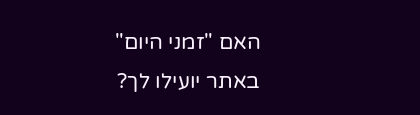האם "זמני היום" באתר יועילו לך?